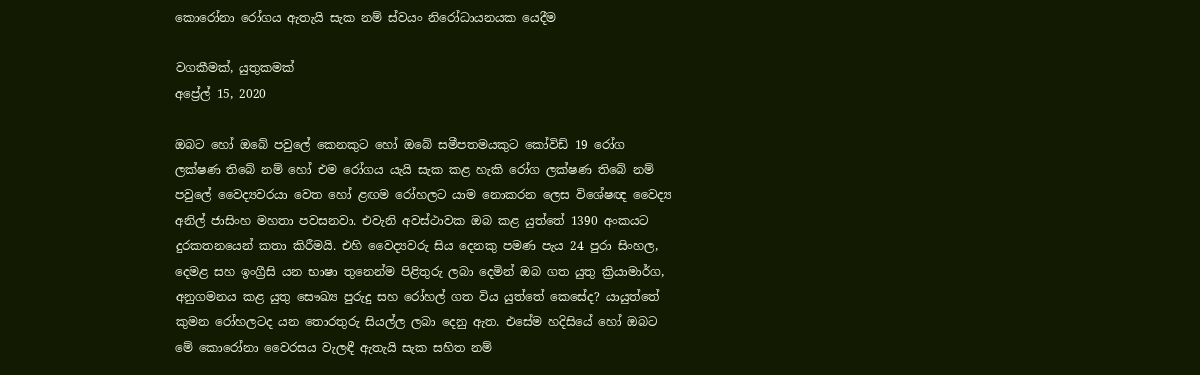කොරෝනා රෝගය ඇතැයි සැක නම් ස්වයං නිරෝධායනයක යෙදීම

වගකීමක්, යුතුකමක්
අප්‍රේල් 15, 2020

ඔබට හෝ ඔබේ පවුලේ කෙනකුට හෝ ඔබේ සමීපතමයකුට කෝවිඩ් 19 රෝග ලක්ෂණ තිබේ නම් හෝ එම රෝගය යැයි සැක කළ හැකි රෝග ලක්ෂණ තිබේ නම් පවුලේ වෛද්‍යවරයා වෙත හෝ ළඟම රෝහලට යාම නොකරන ලෙස විශේෂඥ වෛද්‍ය අනිල් ජාසිංහ මහතා පවසනවා. එවැනි අවස්ථාවක ඔබ කළ යුත්තේ 1390 අංකයට දුරකතනයෙන් කතා කිරීමයි. එහි වෛද්‍යවරු සිය දෙනකු පමණ පැය 24 පුරා සිංහල, දෙමළ සහ ඉංග්‍රීසි යන භාෂා තුනෙන්ම පිළිතුරු ලබා දෙමින් ඔබ ගත යුතු ක්‍රියාමාර්ග, අනුගමනය කළ යුතු සෞඛ්‍ය පුරුදු සහ රෝහල් ගත විය යුත්තේ කෙසේද? යායුත්තේ කුමන රෝහලටද යන තොරතුරු සියල්ල ලබා දෙනු ඇත. එසේම හදිසියේ හෝ ඔබට මේ කොරෝනා වෛරසය වැලඳී ඇතැයි සැක සහිත නම්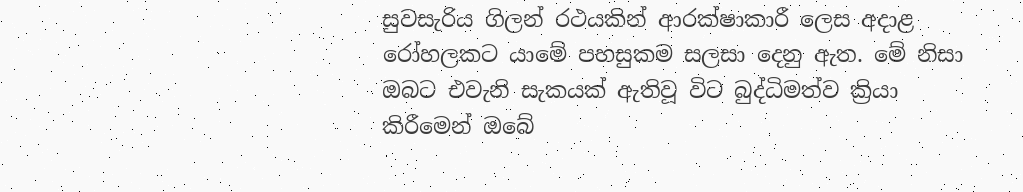සුවසැරිය ගිලන් රථයකින් ආරක්ෂාකාරී ලෙස අදාළ රෝහලකට යාමේ පහසුකම සලසා දෙනු ඇත. මේ නිසා ඔබට එවැනි සැකයක් ඇතිවූ විට බුද්ධිමත්ව ක්‍රියා කිරීමෙන් ඔබේ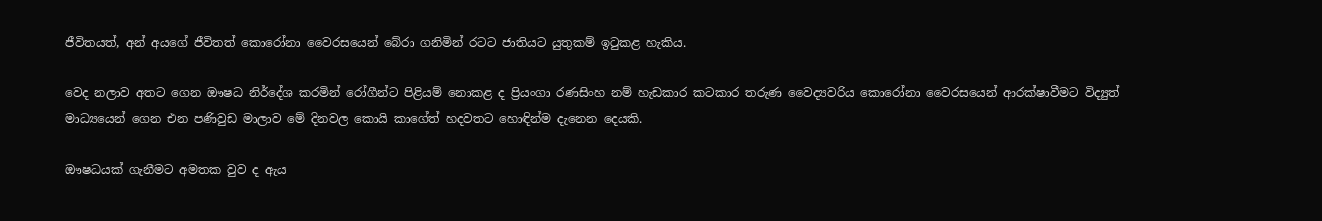ජීවිතයත්, අන් අයගේ ජීවිතත් කොරෝනා වෛරසයෙන් බේරා ගනිමින් රටට ජාතියට යුතුකම් ඉටුකළ හැකිය.

වෙද නලාව අතට ගෙන ඖෂධ නිර්දේශ කරමින් රෝගීන්ට පිළියම් නොකළ ද ප්‍රියංගා රණසිංහ නම් හැඩකාර කටකාර තරුණ වෛද්‍යවරිය කොරෝනා වෛරසයෙන් ආරක්ෂාවීමට විද්‍යුත් මාධ්‍යයෙන් ගෙන එන පණිවුඩ මාලාව මේ දිනවල කොයි කාගේත් හදවතට හොඳින්ම දැනෙන දෙයකි.

ඖෂධයක් ගැනීමට අමතක වුව ද ඇය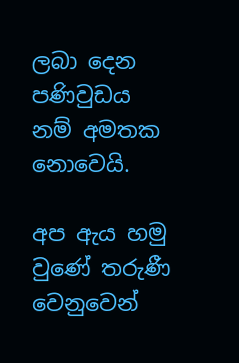ලබා දෙන පණිවුඩය නම් අමතක නොවෙයි.

අප ඇය හමු වුණේ තරුණී වෙනුවෙන්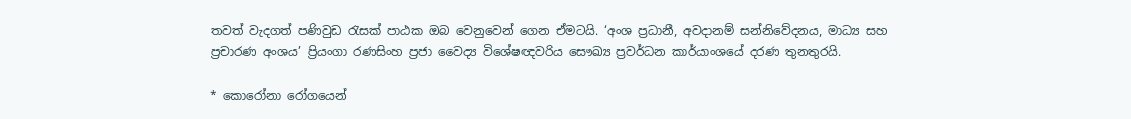තවත් වැදගත් පණිවුඩ රැසක් පාඨක ඔබ වෙනුවෙන් ගෙන ඒමටයි. ‘අංශ ප්‍රධානී, අවදානම් සන්නිවේදනය, මාධ්‍ය සහ ප්‍රචාරණ අංශය’ ප්‍රියංගා රණසිංහ ප්‍රජා වෛද්‍ය විශේෂඥවරිය සෞඛ්‍ය ප්‍රවර්ධන කාර්යාංශයේ දරණ තුනතුරයි.

* කොරෝනා රෝගයෙන්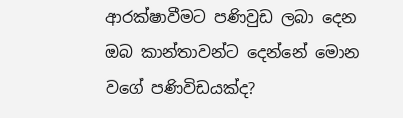ආරක්ෂාවීමට පණිවුඩ ලබා දෙන ඔබ කාන්තාවන්ට දෙන්නේ මොන වගේ පණිවිඩයක්ද?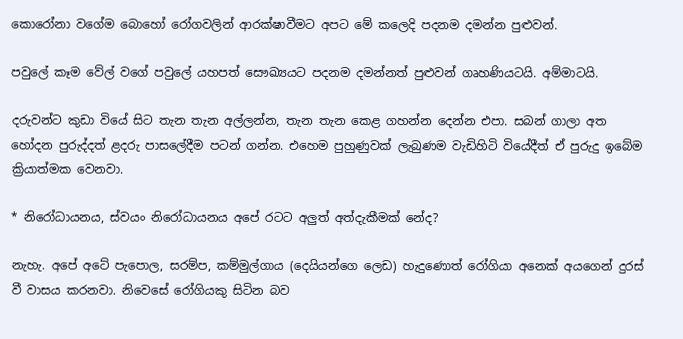කොරෝනා වගේම බොහෝ රෝගවලින් ආරක්ෂාවීමට අපට මේ කලෙදි පදනම දමන්න පුළුවන්.

පවුලේ කෑම වේල් වගේ පවුලේ යහපත් සෞඛ්‍යයට පදනම දමන්නත් පුළුවන් ගෘහණියටයි. අම්මාටයි.

දරුවන්ට කුඩා වියේ සිට තැන තැන අල්ලන්න, තැන තැන කෙළ ගහන්න දෙන්න එපා. සබන් ගාලා අත හෝදන පුරුද්දත් ළදරු පාසලේදීම පටන් ගන්න. එහෙම පුහුණුවක් ලැබුණම වැඩිහිටි වියේදීත් ඒ පුරුදු ඉබේම ක්‍රියාත්මක වෙනවා.

* නිරෝධායනය, ස්වයං නිරෝධායනය අපේ රටට අලුත් අත්දැකීමක් නේද?

නැහැ. අපේ අටේ පැපොල, සරම්ප, කම්මුල්ගාය (දෙයියන්ගෙ ලෙඩ) හැදුණොත් රෝගියා අනෙක් අයගෙන් දුරස් වී වාසය කරනවා. නිවෙසේ රෝගියකු සිටින බව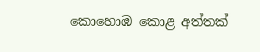කොහොඹ කොළ අත්තක්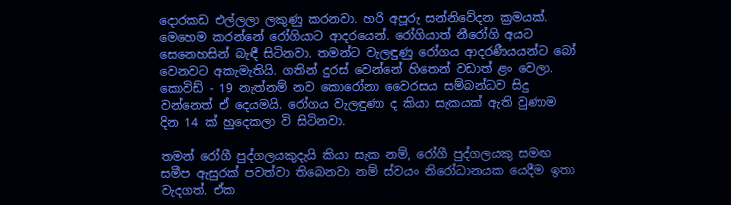දොරකඩ එල්ලලා ලකුණු කරනවා. හරි අපූරු සන්නිවේදන ක්‍රමයක්. මෙහෙම කරන්නේ රෝගියාට ආදරයෙන්. රෝගියාත් නීරෝගි අයට සෙනෙහසින් බැඳී සිටිනවා. තමන්ට වැලඳුණු රෝගය ආදරණීයයන්ට බෝ වෙනවට අකැමැතියි. ගතින් දුරස් වෙන්නේ හිතෙන් වඩාත් ළං වෙලා. කොවිඩ් - 19 නැත්නම් නව කොරෝනා වෛරසය සම්බන්ධව සිදු වන්නෙත් ඒ දෙයමයි. රෝගය වැලඳුණා ද කියා සැකයක් ඇති වුණාම දින 14 ක් හුදෙකලා වි සිටිනවා.

තමන් රෝගී පුද්ගලයකුදැයි කියා සැක නම්, රෝගී පුද්ගලයකු සමඟ සමීප ඇසුරක් පවත්වා තිබෙනවා නම් ස්වයං නිරෝධානයක යෙදීම ඉතා වැදගත්. ඒක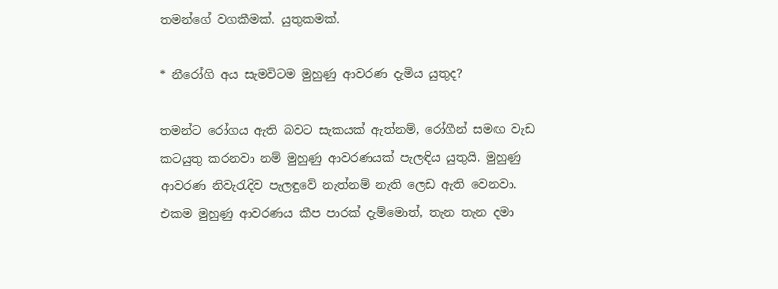තමන්ගේ වගකීමක්. යුතුකමක්.

* නීරෝගි අය සැමවිටම මුහුණු ආවරණ දැමිය යුතුද?

තමන්ට රෝගය ඇති බවට සැකයක් ඇත්නම්, රෝගීන් සමඟ වැඩ කටයුතු කරනවා නම් මුහුණු ආවරණයක් පැලඳිය යුතුයි. මුහුණු ආවරණ නිවැරැදිව පැලඳුවේ නැත්නම් නැති ලෙඩ ඇති වෙනවා. එකම මුහුණු ආවරණය කීප පාරක් දැම්මොත්, තැන තැන දමා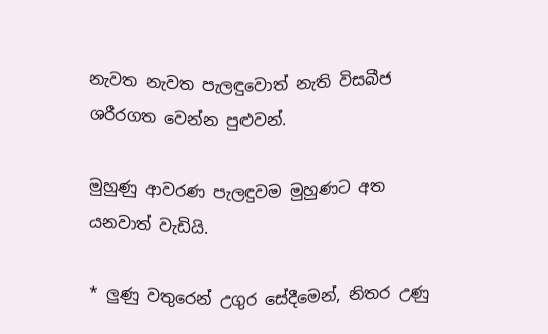නැවත නැවත පැලඳුවොත් නැති විසබීජ ශරීරගත වෙන්න පුළුවන්.

මුහුණු ආවරණ පැලඳුවම මුහුණට අත යනවාත් වැඩියි.

* ලුණු වතුරෙන් උගුර සේදීමෙන්, නිතර උණු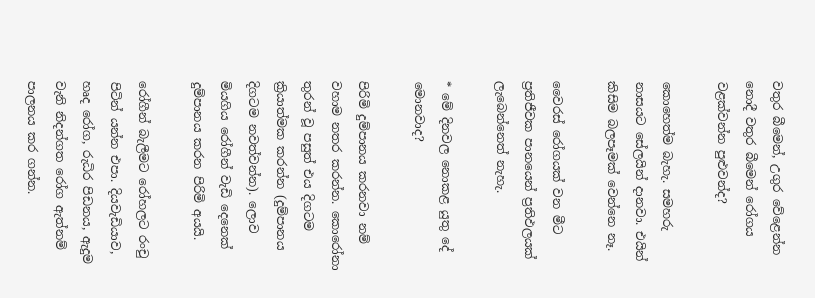වතුර බීමෙන්, උගුර වේළෙන්න නොදී වතුර බීමෙන් රෝගය වළක්වන්න පුළුවන්ද?

කොහෙත්ම බැහැ. සමහරු නාසයට සේලයින් දානවා. එයින් කිසිම බලපෑමක් වෙන්නෙ නෑ.

වෛරස් රෝගයක් වන මීට ප්‍රතිජීවක පානයෙන් ප්‍රතිඵලයක් ලැබෙන්නෙත් නැහැ.

* මේ දිනවල නොකළ යුතු දේ මොනවාද?

පිරිමි දුම්පානය කරනවා නම් වහාම නතර කරන්න. කොරෝනා තුරන් වූ පසුත් එය දිගටම ක්‍රියාත්මක කරන්න (දුම්පානය දිගටම නවත්වන්න). ලොව මියගිය රෝගීන් වැඩි දෙනෙක් දුම්පානය කරන පිරිමි අයයි.

රෝගීන් බැලීමට රෝහලට රංචු පිටින් යන්න එපා. දියවැඩියාව, හෘද රෝග, රුධිර පිඩනය, ඇදුම වැනි නිදන්ගත රෝග ඇත්නම් පාලනය කර ගන්න.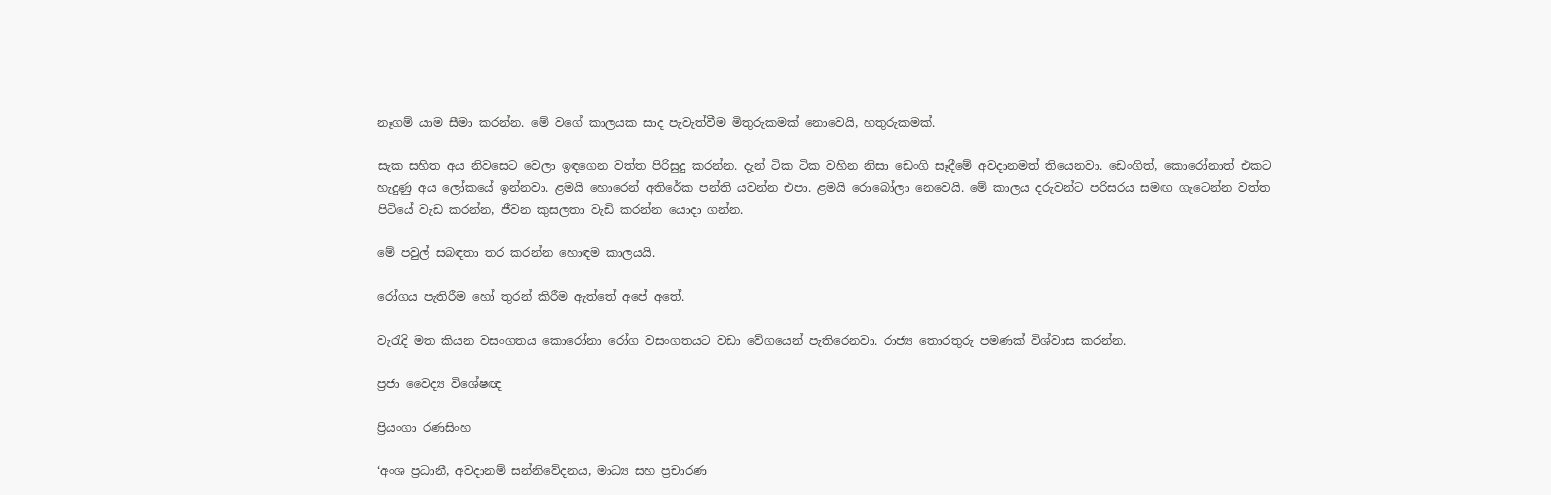නෑගම් යාම සීමා කරන්න. මේ වගේ කාලයක සාද පැවැත්වීම මිතුරුකමක් නොවෙයි, හතුරුකමක්.

සැක සහිත අය නිවසෙට වෙලා ඉඳගෙන වත්ත පිරිසුදු කරන්න. දැන් ටික ටික වහින නිසා ඩෙංගි සෑදීමේ අවදානමත් තියෙනවා. ඩෙංගිත්, කොරෝනාත් එකට හැදුණු අය ලෝකයේ ඉන්නවා. ළමයි හොරෙන් අතිරේක පන්ති යවන්න එපා. ළමයි රොබෝලා නෙවෙයි. මේ කාලය දරුවන්ට පරිසරය සමඟ ගැටෙන්න වත්ත පිටියේ වැඩ කරන්න, ජීවන කුසලතා වැඩි කරන්න යොදා ගන්න.

මේ පවුල් සබඳතා තර කරන්න හොඳම කාලයයි.

රෝගය පැතිරීම හෝ තුරන් කිරීම ඇත්තේ අපේ අතේ.

වැරැදි මත කියන වසංගතය කොරෝනා රෝග වසංගතයට වඩා වේගයෙන් පැතිරෙනවා. රාජ්‍ය තොරතුරු පමණක් විශ්වාස කරන්න.

ප්‍රජා වෛද්‍ය විශේෂඥ

ප්‍රියංගා රණසිංහ

‘අංශ ප්‍රධානී, අවදානම් සන්නිවේදනය, මාධ්‍ය සහ ප්‍රචාරණ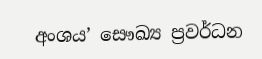අංශය’ සෞඛ්‍ය ප්‍රවර්ධන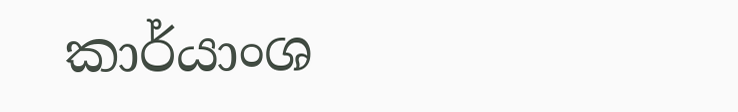කාර්යාංශ